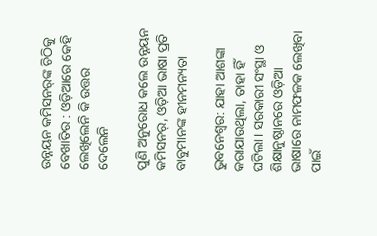ଉନ୍ନୟନ କମିସନର୍‌ଙ୍କ ଚିଠିକୁ ବେଖାତିର : ଓଡ଼ିଆରେ କେହି ଲେଖିଲେନି କି ଉତ୍ତର ଦେଲେନି

ପୁଣି ଅନୁରୋଧ କଲେ ଉନ୍ନୟନ କମିସନର୍, ଓଡ଼ିଆ ଭାଷା ପ୍ରତି ବାବୁମାନଙ୍କ ହୀନମନ୍ୟତା

ଭୁବନେଶ୍ବର: ଯାହା ଆଶଙ୍କା କରାଯାଉଥିଲା, ତାହା ହିଁ ଘଟିଲା। ସରକାରୀ ସଂସ୍ଥା ଓ ଶିକ୍ଷାନୁଷ୍ଠାନରେ ଓଡ଼ିଆ ଭାଷାରେ ନାମଫଳକ ଲେଖିବା ପାଇଁ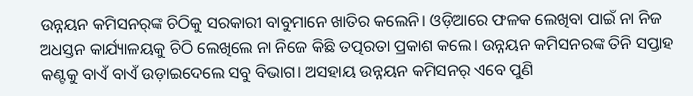ଉନ୍ନୟନ କମିସନର୍‌ଙ୍କ ଚିଠିକୁ ସରକାରୀ ବାବୁମାନେ ଖାତିର କଲେନି। ଓଡ଼ିଆରେ ଫଳକ ଲେଖିବା ପାଇଁ ନା ନିଜ ଅଧସ୍ତନ କାର୍ଯ୍ୟାଳୟକୁ ଚିଠି ଲେଖିଲେ ନା ନିଜେ କିଛି ତତ୍ପରତା ପ୍ରକାଶ କଲେ। ଉନ୍ନୟନ କମିସନରଙ୍କ ତିନି ସପ୍ତାହ କଣ୍ଟକୁ ବାଏଁ ବାଏଁ ଉଡ଼ାଇଦେଲେ ସବୁ ବିଭାଗ। ଅସହାୟ ଉନ୍ନୟନ କମିସନର୍‌ ଏବେ ପୁଣି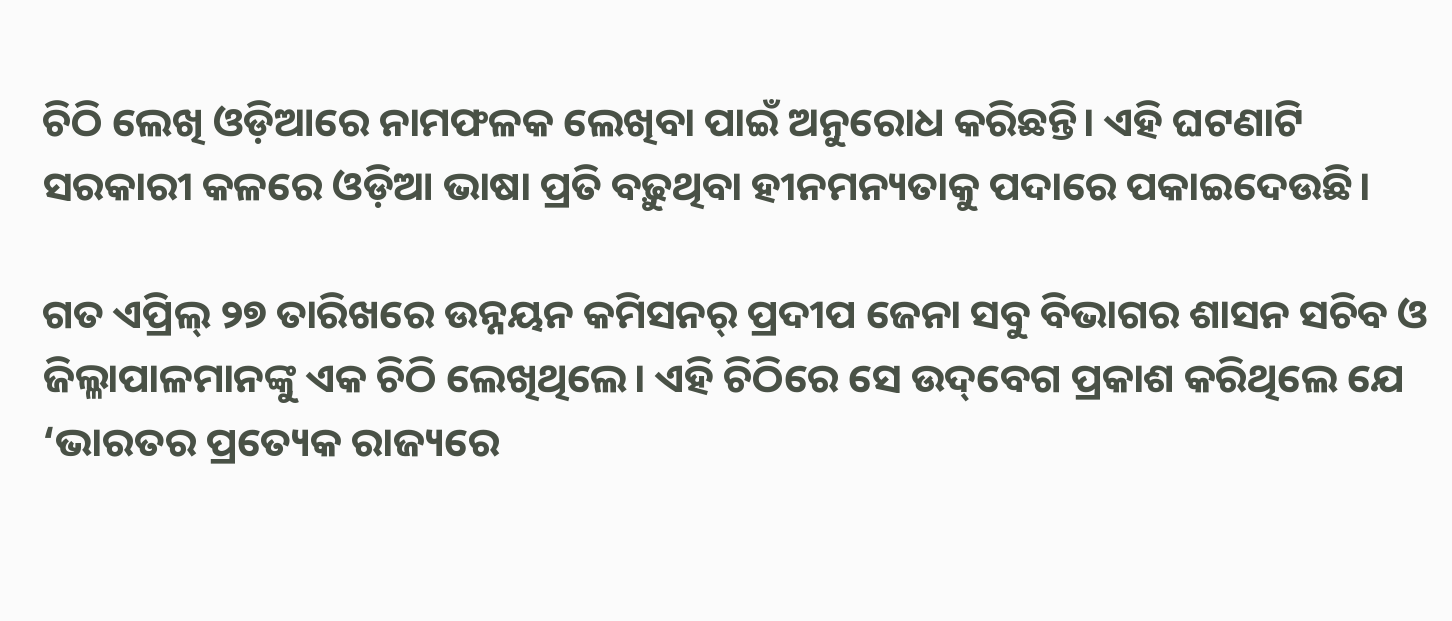ଚିଠି ଲେଖି ଓଡ଼ିଆରେ ନାମଫଳକ ଲେଖିବା ପାଇଁ ଅନୁରୋଧ କରିଛନ୍ତି। ଏହି ଘଟଣାଟି ସରକାରୀ କଳରେ ଓଡ଼ିଆ ଭାଷା ପ୍ରତି ବଢ଼ୁଥିବା ହୀନମନ୍ୟତାକୁ ପଦାରେ ପକାଇଦେଉଛି।

ଗତ ଏପ୍ରିଲ୍‌ ୨୭ ତାରିଖରେ ଉନ୍ନୟନ କମିସନର୍‌ ପ୍ରଦୀପ ଜେନା ସବୁ ବିଭାଗର ଶାସନ ସଚିବ ଓ ଜିଲ୍ଳାପାଳମାନଙ୍କୁ ଏକ ଚିଠି ଲେଖିଥିଲେ। ଏହି ଚିଠିରେ ସେ ଉଦ୍‌ବେଗ ପ୍ରକାଶ କରିଥିଲେ ଯେ ‘ଭାରତର ପ୍ରତ୍ୟେକ ରାଜ୍ୟରେ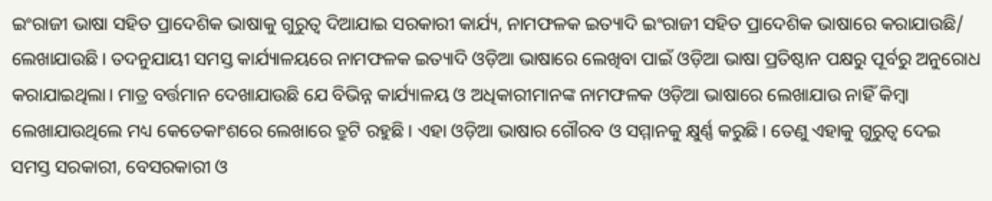ଇଂରାଜୀ ଭାଷା ସହିତ ପ୍ରାଦେଶିକ ଭାଷାକୁ ଗୁରୁତ୍ବ ଦିଆଯାଇ ସରକାରୀ କାର୍ଯ୍ୟ, ନାମଫଳକ ଇତ୍ୟାଦି ଇଂରାଜୀ ସହିତ ପ୍ରାଦେଶିକ ଭାଷାରେ କରାଯାଉଛି/ ଲେଖାଯାଉଛି। ତଦନୁଯାୟୀ ସମସ୍ତ କାର୍ଯ୍ୟାଳୟରେ ନାମଫଳକ ଇତ୍ୟାଦି ଓଡ଼ିଆ ଭାଷାରେ ଲେଖିବା ପାଇଁ ଓଡ଼ିଆ ଭାଷା ପ୍ରତିଷ୍ଠାନ ପକ୍ଷରୁ ପୂର୍ବରୁ ଅନୁରୋଧ କରାଯାଇଥିଲା। ମାତ୍ର ବର୍ତ୍ତମାନ ଦେଖାଯାଉଛି ଯେ ବିଭିନ୍ନ କାର୍ଯ୍ୟାଳୟ ଓ ଅଧିକାରୀମାନଙ୍କ ନାମଫଳକ ଓଡ଼ିଆ ଭାଷାରେ ଲେଖାଯାଉ ନାହିଁ କିମ୍ବା ଲେଖାଯାଉଥିଲେ ମଧ୍ୟ କେତେକାଂଶରେ ଲେଖାରେ ତ୍ରୁଟି ରହୁଛି। ଏହା ଓଡ଼ିଆ ଭାଷାର ଗୌରବ ଓ ସମ୍ମାନକୁ କ୍ଷୁର୍ଣ୍ଣ କରୁଛି। ତେଣୁ ଏହାକୁ ଗୁରୁତ୍ବ ଦେଇ ସମସ୍ତ ସରକାରୀ, ବେସରକାରୀ ଓ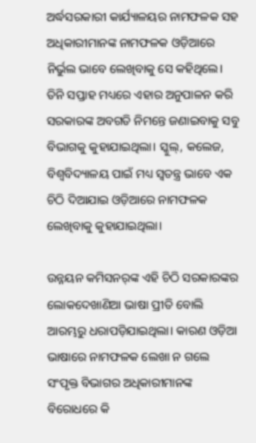ଅର୍ଦ୍ଧସରକାରୀ କାର୍ଯ୍ୟାଳୟର ନାମଫଳକ ସହ ଅଧିକାରୀମାନଙ୍କ ନାମଫଳକ ଓଡ଼ିଆରେ ନିର୍ଭୁଲ ଭାବେ ଲେଖିବାକୁ ସେ କହିଥିଲେ। ତିନି ସପ୍ତାହ ମଧ୍ୟରେ ଏହାର ଅନୁପାଳନ କରି ସରକାରଙ୍କ ଅବଗତି ନିମନ୍ତେ ଜଣାଇବାକୁ ସବୁ ବିଭାଗକୁ କୁହାଯାଇଥିଲା। ସ୍କୁଲ୍‌, କଲେଜ, ବିଶ୍ବବିଦ୍ୟାଳୟ ପାଇଁ ମଧ୍ୟ ସ୍ବତନ୍ତ୍ର ଭାବେ ଏକ ଚିଠି ଦିଆଯାଇ ଓଡ଼ିଆରେ ନାମଫଳକ ଲେଖିବାକୁ କୁହାଯାଇଥିଲା।

ଉନ୍ନୟନ କମିସନର୍‌ଙ୍କ ଏହି ଚିଠି ସରକାରଙ୍କର ଲୋକଦେଖାଣିଆ ଭାଷା ପ୍ରୀତି ବୋଲି ଆରମ୍ଭରୁ ଧରାପଡ଼ିଯାଇଥିଲା। କାରଣ ଓଡ଼ିଆ ଭାଷାରେ ନାମଫଳକ ଲେଖା ନ ଗଲେ ସଂପୃକ୍ତ ବିଭାଗର ଅଧିକାରୀମାନଙ୍କ ବିରୋଧରେ କି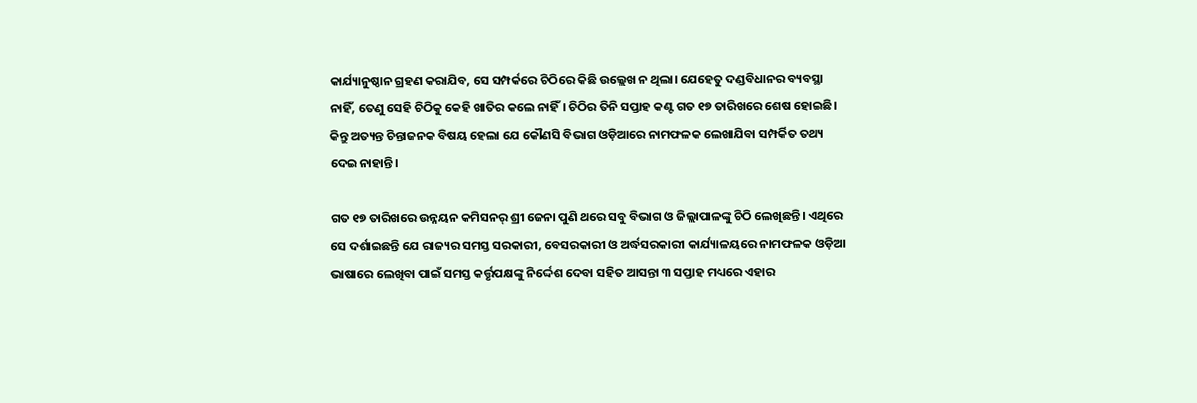କାର୍ଯ୍ୟାନୁଷ୍ଠାନ ଗ୍ରହଣ କରାଯିବ, ସେ ସମ୍ପର୍କରେ ଚିଠିରେ କିଛି ଉଲ୍ଲେଖ ନ ଥିଲା। ଯେହେତୁ ଦଣ୍ଡବିଧାନର ବ୍ୟବସ୍ଥା ନାହିଁ, ତେଣୁ ସେହି ଚିଠିକୁ କେହି ଖାତିର କଲେ ନାହିଁ। ଚିଠିର ତିନି ସପ୍ତାହ କଣ୍ଟ ଗତ ୧୭ ତାରିଖରେ ଶେଷ ହୋଇଛି। କିନ୍ତୁ ଅତ୍ୟନ୍ତ ଚିନ୍ତାଜନକ ବିଷୟ ହେଲା ଯେ କୌଣସି ବିଭାଗ ଓଡ଼ିଆରେ ନାମଫଳକ ଲେଖାଯିବା ସମ୍ପର୍କିତ ତଥ୍ୟ ଦେଇ ନାହାନ୍ତି।

ଗତ ୧୭ ତାରିଖରେ ଉନ୍ନୟନ କମିସନର୍‌ ଶ୍ରୀ ଜେନା ପୁଣି ଥରେ ସବୁ ବିଭାଗ ଓ ଜିଲ୍ଲାପାଳଙ୍କୁ ଚିଠି ଲେଖିଛନ୍ତି। ଏଥିରେ ସେ ଦର୍ଶାଇଛନ୍ତି ଯେ ରାଜ୍ୟର ସମସ୍ତ ସରକାରୀ, ବେସରକାରୀ ଓ ଅର୍ଦ୍ଧସରକାରୀ କାର୍ଯ୍ୟାଳୟରେ ନାମଫଳକ ଓଡ଼ିଆ ଭାଷାରେ ଲେଖିବା ପାଇଁ ସମସ୍ତ କର୍ତ୍ତୃପକ୍ଷଙ୍କୁ ନିର୍ଦ୍ଦେଶ ଦେବା ସହିତ ଆସନ୍ତା ୩ ସପ୍ତାହ ମଧ୍ୟରେ ଏହାର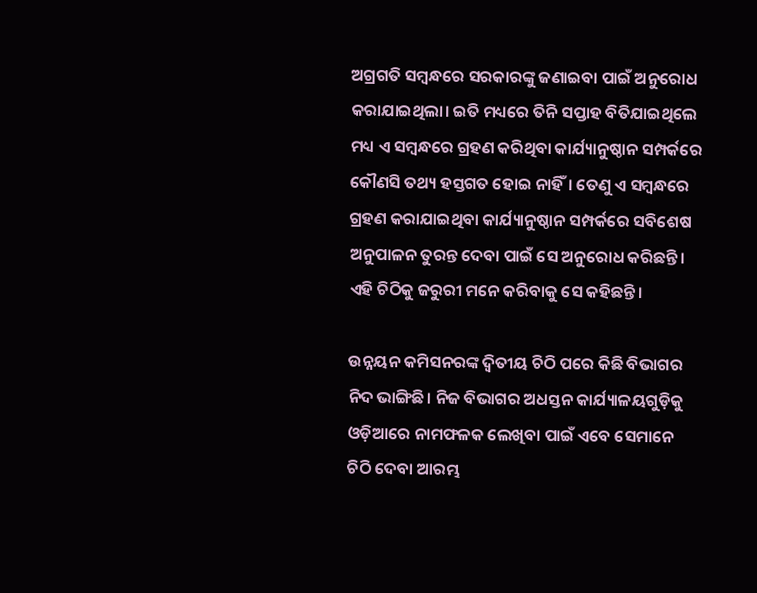ଅଗ୍ରଗତି ସମ୍ବନ୍ଧରେ ସରକାରଙ୍କୁ ଜଣାଇବା ପାଇଁ ଅନୁରୋଧ କରାଯାଇଥିଲା। ଇତି ମଧ୍ୟରେ ତିନି ସପ୍ତାହ ବିତିଯାଇଥିଲେ ମଧ୍ୟ ଏ ସମ୍ବନ୍ଧରେ ଗ୍ରହଣ କରିଥିବା କାର୍ଯ୍ୟାନୁଷ୍ଠାନ ସମ୍ପର୍କରେ କୌଣସି ତଥ୍ୟ ହସ୍ତଗତ ହୋଇ ନାହିଁ। ତେଣୁ ଏ ସମ୍ବନ୍ଧରେ ଗ୍ରହଣ କରାଯାଇଥିବା କାର୍ଯ୍ୟାନୁଷ୍ଠାନ ସମ୍ପର୍କରେ ସବିଶେଷ ଅନୁପାଳନ ତୁରନ୍ତ ଦେବା ପାଇଁ ସେ ଅନୁରୋଧ କରିଛନ୍ତି। ଏହି ଚିଠିକୁ ଜରୁରୀ ମନେ କରିବାକୁ ସେ କହିଛନ୍ତି।

ଉନ୍ନୟନ କମିସନରଙ୍କ ଦ୍ବିତୀୟ ଚିଠି ପରେ କିଛି ବିଭାଗର ନିଦ ଭାଙ୍ଗିଛି। ନିଜ ବିଭାଗର ଅଧସ୍ତନ କାର୍ଯ୍ୟାଳୟଗୁଡ଼ିକୁ ଓଡ଼ିଆରେ ନାମଫଳକ ଲେଖିବା ପାଇଁ ଏବେ ସେମାନେ ଚିଠି ଦେବା ଆରମ୍ଭ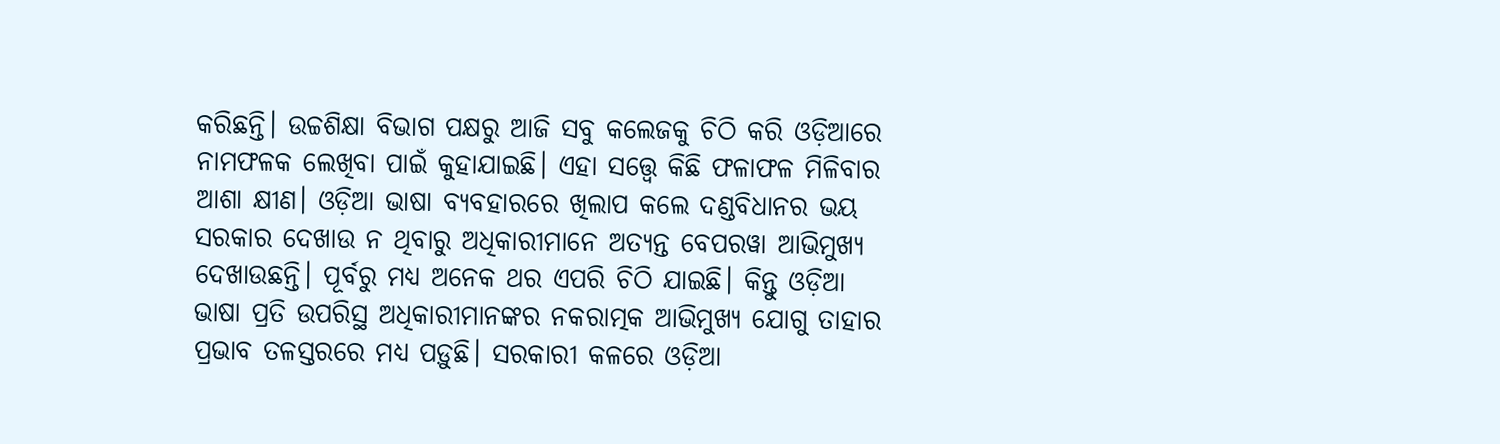କରିଛନ୍ତି। ଉଚ୍ଚଶିକ୍ଷା ବିଭାଗ ପକ୍ଷରୁ ଆଜି ସବୁ କଲେଜକୁ ଚିଠି କରି ଓଡ଼ିଆରେ ନାମଫଳକ ଲେଖିବା ପାଇଁ କୁହାଯାଇଛି। ଏହା ସତ୍ତ୍ବେ କିଛି ଫଳାଫଳ ମିଳିବାର ଆଶା କ୍ଷୀଣ। ଓଡ଼ିଆ ଭାଷା ବ୍ୟବହାରରେ ଖିଲାପ କଲେ ଦଣ୍ଡବିଧାନର ଭୟ ସରକାର ଦେଖାଉ ନ ଥିବାରୁ ଅଧିକାରୀମାନେ ଅତ୍ୟନ୍ତ ବେପରୱା ଆଭିମୁଖ୍ୟ ଦେଖାଉଛନ୍ତି। ପୂର୍ବରୁ ମଧ୍ୟ ଅନେକ ଥର ଏପରି ଚିଠି ଯାଇଛି। କିନ୍ତୁ ଓଡ଼ିଆ ଭାଷା ପ୍ରତି ଉପରିସ୍ଥ ଅଧିକାରୀମାନଙ୍କର ନକରାତ୍ମକ ଆଭିମୁଖ୍ୟ ଯୋଗୁ ତାହାର ପ୍ରଭାବ ତଳସ୍ତରରେ ମଧ୍ୟ ପଡ଼ୁଛି। ସରକାରୀ କଳରେ ଓଡ଼ିଆ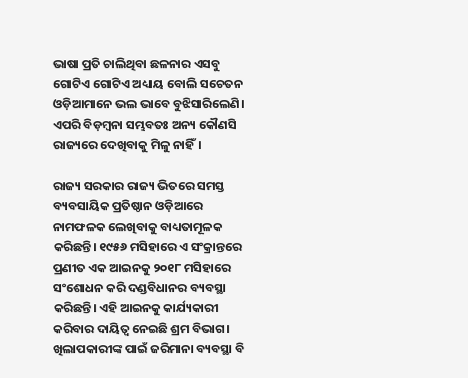ଭାଷା ପ୍ରତି ଚାଲିଥିବା ଛଳନାର ଏସବୁ ଗୋଟିଏ ଗୋଟିଏ ଅଧ୍ୟାୟ ବୋଲି ସଚେତନ ଓଡ଼ିଆମାନେ ଭଲ ଭାବେ ବୁଝିସାରିଲେଣି। ଏପରି ବିଡ଼ମ୍ବନା ସମ୍ଭବତଃ ଅନ୍ୟ କୌଣସି ରାଜ୍ୟରେ ଦେଖିବାକୁ ମିଳୁ ନାହିଁ।

ରାଜ୍ୟ ସରକାର ରାଜ୍ୟ ଭିତରେ ସମସ୍ତ ବ୍ୟବସାୟିକ ପ୍ରତିଷ୍ଠାନ ଓଡ଼ିଆରେ ନାମଫଳକ ଲେଖିବାକୁ ବାଧ୍ୟତାମୂଳକ କରିଛନ୍ତି। ୧୯୫୬ ମସିହାରେ ଏ ସଂକ୍ରାନ୍ତରେ ପ୍ରଣୀତ ଏକ ଆଇନକୁ ୨୦୧୮ ମସିହାରେ ସଂଶୋଧନ କରି ଦଣ୍ଡବିଧାନର ବ୍ୟବସ୍ଥା କରିଛନ୍ତି। ଏହି ଆଇନକୁ କାର୍ଯ୍ୟକାରୀ କରିବାର ଦାୟିତ୍ବ ନେଇଛି ଶ୍ରମ ବିଭାଗ। ଖିଲାପକାରୀଙ୍କ ପାଇଁ ଜରିମାନା ବ୍ୟବସ୍ଥା ବି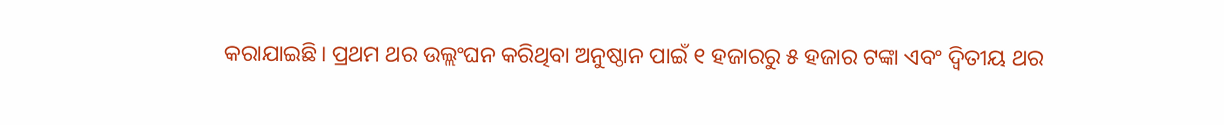କରାଯାଇଛି। ପ୍ରଥମ ଥର ଉଲ୍ଲଂଘନ କରିଥିବା ଅନୁଷ୍ଠାନ ପାଇଁ ୧ ହଜାରରୁ ୫ ହଜାର ଟଙ୍କା ଏବଂ ଦ୍ବିତୀୟ ଥର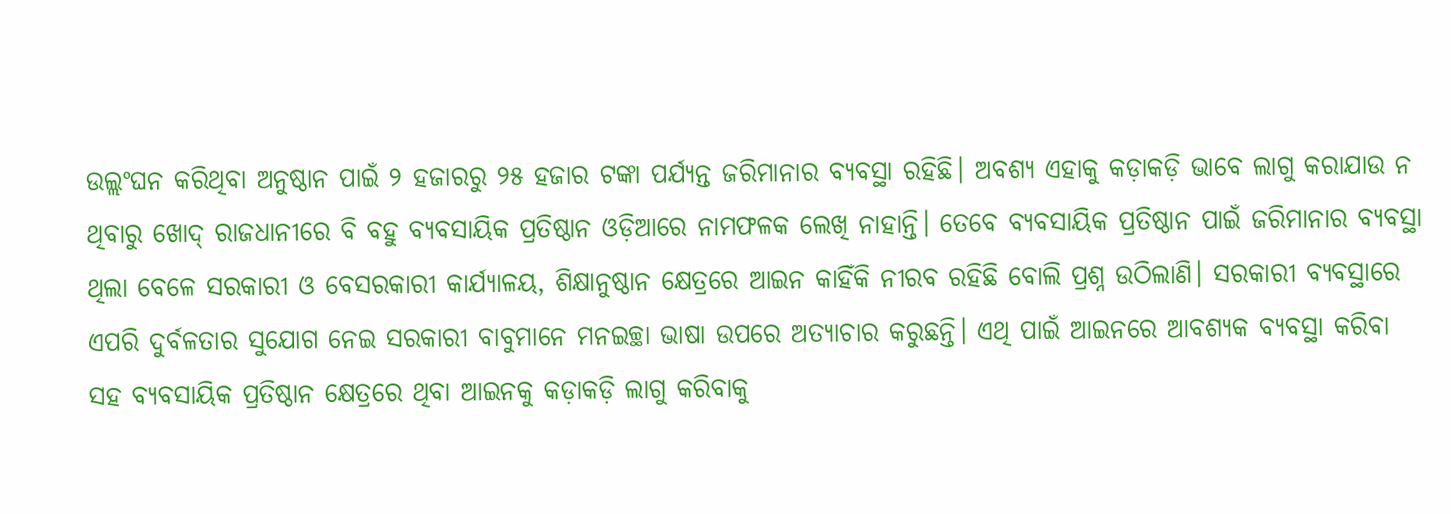ଉଲ୍ଲଂଘନ କରିଥିବା ଅନୁଷ୍ଠାନ ପାଇଁ ୨ ହଜାରରୁ ୨୫ ହଜାର ଟଙ୍କା ପର୍ଯ୍ୟନ୍ତ ଜରିମାନାର ବ୍ୟବସ୍ଥା ରହିଛି। ଅବଶ୍ୟ ଏହାକୁ କଡ଼ାକଡ଼ି ଭାବେ ଲାଗୁ କରାଯାଉ ନ ଥିବାରୁ ଖୋଦ୍ ରାଜଧାନୀରେ ବି ବହୁ ବ୍ୟବସାୟିକ ପ୍ରତିଷ୍ଠାନ ଓଡ଼ିଆରେ ନାମଫଳକ ଲେଖି ନାହାନ୍ତି। ତେବେ ବ୍ୟବସାୟିକ ପ୍ରତିଷ୍ଠାନ ପାଇଁ ଜରିମାନାର ବ୍ୟବସ୍ଥା ଥିଲା ବେଳେ ସରକାରୀ ଓ ବେସରକାରୀ କାର୍ଯ୍ୟାଳୟ, ଶିକ୍ଷାନୁଷ୍ଠାନ କ୍ଷେତ୍ରରେ ଆଇନ କାହିଁକି ନୀରବ ରହିଛି ବୋଲି ପ୍ରଶ୍ନ ଉଠିଲାଣି। ସରକାରୀ ବ୍ୟବସ୍ଥାରେ ଏପରି ଦୁର୍ବଳତାର ସୁଯୋଗ ନେଇ ସରକାରୀ ବାବୁମାନେ ମନଇଚ୍ଛା ଭାଷା ଉପରେ ଅତ୍ୟାଚାର କରୁଛନ୍ତି। ଏଥି ପାଇଁ ଆଇନରେ ଆବଶ୍ୟକ ବ୍ୟବସ୍ଥା କରିବା ସହ ବ୍ୟବସାୟିକ ପ୍ରତିଷ୍ଠାନ କ୍ଷେତ୍ରରେ ଥିବା ଆଇନକୁ କଡ଼ାକଡ଼ି ଲାଗୁ କରିବାକୁ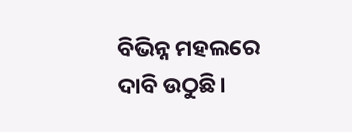ବିଭିନ୍ନ ମହଲରେ ଦାବି ଉଠୁଛି।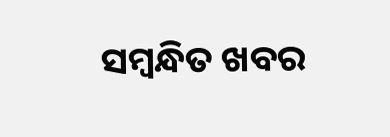ସମ୍ବନ୍ଧିତ ଖବର